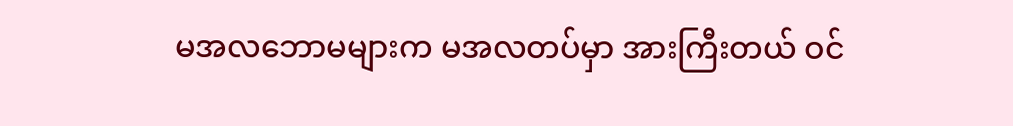မအလဘောမများက မအလတပ်မှာ အားကြီးတယ် ဝင်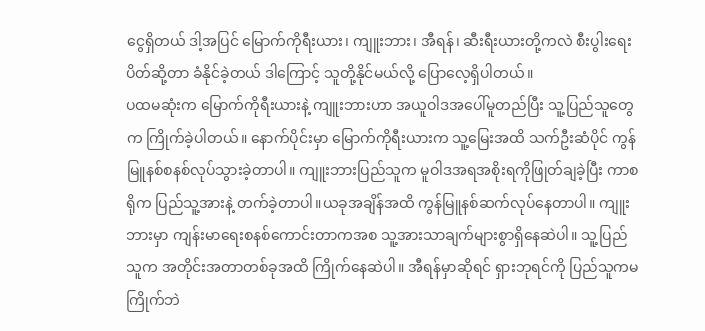ငွေရှိတယ် ဒါ့အပြင် မြောက်ကိုရီးယား၊ ကျူးဘား၊ အီရန်၊ ဆီးရီးယားတို့ကလဲ စီးပွါးရေးပိတ်ဆို့တာ ခံနိုင်ခဲ့တယ် ဒါကြောင့် သူတို့နိုင်မယ်လို့ ပြောလေ့ရှိပါတယ်။
ပထမဆုံးက မြောက်ကိုရီးယားနဲ့ ကျူးဘားဟာ အယူဝါဒအပေါ်မူတည်ပြီး သူ့ပြည်သူတွေက ကြိုက်ခဲ့ပါတယ်။ နောက်ပိုင်းမှာ မြောက်ကိုရီးယားက သူ့မြေးအထိ သက်ဦးဆံပိုင် ကွန်မြူနစ်စနစ်လုပ်သွားခဲ့တာပါ။ ကျူးဘားပြည်သူက မူဝါဒအရအစိုးရကိုဖြုတ်ချခဲ့ပြီး ကာစရိုက ပြည်သူ့အားနဲ့ တက်ခဲ့တာပါ။ယခုအချိန်အထိ ကွန်မြူနစ်ဆက်လုပ်နေတာပါ။ ကျူးဘားမှာ ကျန်းမာရေးစနစ်ကောင်းတာကအစ သူ့အားသာချက်များစွာရှိနေဆဲပါ။ သူ့ပြည်သူက အတိုင်းအတာတစ်ခုအထိ ကြိုက်နေဆဲပါ။ အီရန်မှာဆိုရင် ရှားဘုရင်ကို ပြည်သူကမကြိုက်ဘဲ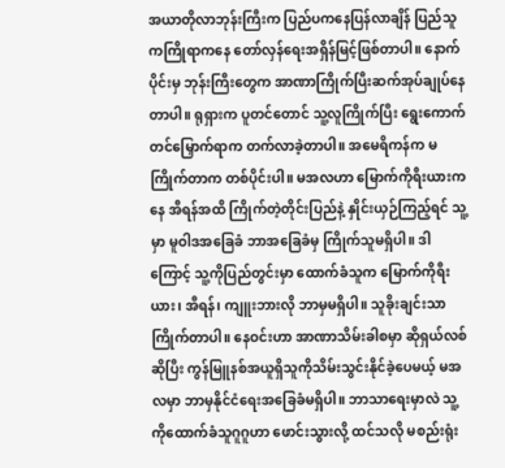အယာတိုလာဘုန်းကြီးက ပြည်ပကနေပြန်လာချိန် ပြည်သူကကြိုရာကနေ တော်လှန်ရေးအရှိန်မြင့်ဖြစ်တာပါ။ နောက်ပိုင်းမှ ဘုန်းကြီးတွေက အာဏာကြိုက်ပြီးဆက်အုပ်ချုပ်နေတာပါ။ ရုရှားက ပူတင်တောင် သူ့လူကြိုက်ပြီး ရွေးကောက်တင်မြှောက်ရာက တက်လာခဲ့တာပါ။ အမေရိကန်က မကြိုက်တာက တစ်ပိုင်းပါ။ မအလဟာ မြောက်ကိုရီးယားကနေ အီရန်အထိ ကြိုက်တဲ့တိုင်းပြည်နဲ့ နှိုင်းယှဉ်ကြည့်ရင် သူ့မှာ မူဝါဒအခြေခံ ဘာအခြေခံမှ ကြိုက်သူမရှိပါ။ ဒါကြောင့် သူ့ကိုပြည်တွင်းမှာ ထောက်ခံသူက မြောက်ကိုရီးယား၊ အီရန်၊ ကျူးဘားလို ဘာမှမရှိပါ။ သူခိုးချင်းသာ ကြိုက်တာပါ။ နေဝင်းဟာ အာဏာသိမ်းခါစမှာ ဆိုရှယ်လစ်ဆိုပြီး ကွန်မြူနစ်အယူရှိသူကိုသိမ်းသွင်းနိုင်ခဲ့ပေမယ့် မအလမှာ ဘာမှနိုင်ငံရေးအခြေခံမရှိပါ။ ဘာသာရေးမှာလဲ သူ့ကိုထောက်ခံသူဂူဂူဟာ ဖောင်းသွားလို့ ထင်သလို မစည်းရုံး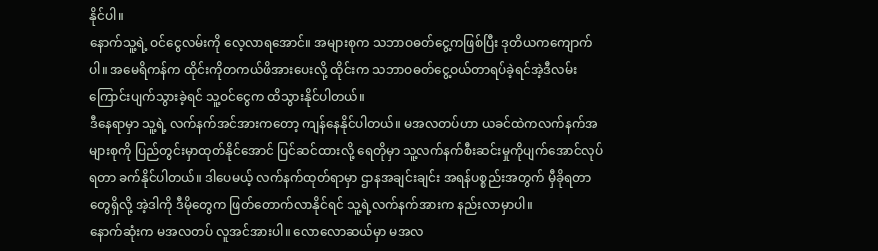နိုင်ပါ။
နောက်သူ့ရဲ့ ဝင်ငွေလမ်းကို လေ့လာရအောင်။ အများစုက သဘာဝဓတ်ငွေ့ကဖြစ်ပြီး ဒုတိယကကျောက်ပါ။ အမေရိကန်က ထိုင်းကိုတကယ်ဖိအားပေးလို့ ထိုင်းက သဘာဝဓတ်ငွေ့ဝယ်တာရပ်ခဲ့ရင်အဲ့ဒီလမ်းကြောင်းပျက်သွားခဲ့ရင် သူ့ဝင်ငွေက ထိသွားနိုင်ပါတယ်။
ဒီနေရာမှာ သူ့ရဲ့ လက်နက်အင်အားကတော့ ကျန်နေနိုင်ပါတယ်။ မအလတပ်ဟာ ယခင်ထဲကလက်နက်အများစုကို ပြည်တွင်းမှာထုတ်နိုင်အောင် ပြင်ဆင်ထားလို့ ရေတိုမှာ သူ့လက်နက်စီးဆင်းမှုကိုပျက်အောင်လုပ်ရတာ ခက်နိုင်ပါတယ်။ ဒါပေမယ့် လက်နက်ထုတ်ရာမှာ ဌာနအချင်းချင်း အရန်ပစ္စည်းအတွက် မှီခိုရတာတွေရှိလို့ အဲ့ဒါကို ဒီမိုတွေက ဖြတ်တောက်လာနိုင်ရင် သူ့ရဲ့လက်နက်အားက နည်းလာမှာပါ။
နောက်ဆုံးက မအလတပ် လူအင်အားပါ။ လောလောဆယ်မှာ မအလ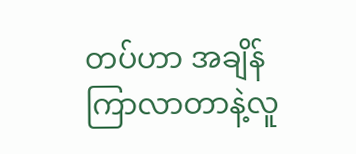တပ်ဟာ အချိန်ကြာလာတာနဲ့လူ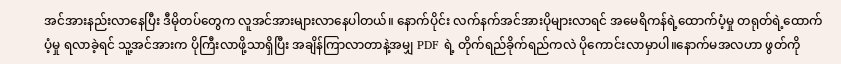အင်အားနည်းလာနေပြီး ဒီမိုတပ်တွေက လူအင်အားများလာနေပါတယ်။ နောက်ပိုင်း လက်နက်အင်အားပိုများလာရင် အမေရိကန်ရဲ့ထောက်ပံ့မှု တရုတ်ရဲ့ထောက်ပံ့မှု ရလာခဲ့ရင် သူ့အင်အားက ပိုကြီးလာဖို့သာရှိပြီး အချိန်ကြာလာတာနဲ့အမျှ PDF ရဲ့ တိုက်ရည်ခိုက်ရည်ကလဲ ပိုကောင်းလာမှာပါ။နောက်မအလဟာ ဖွတ်ကို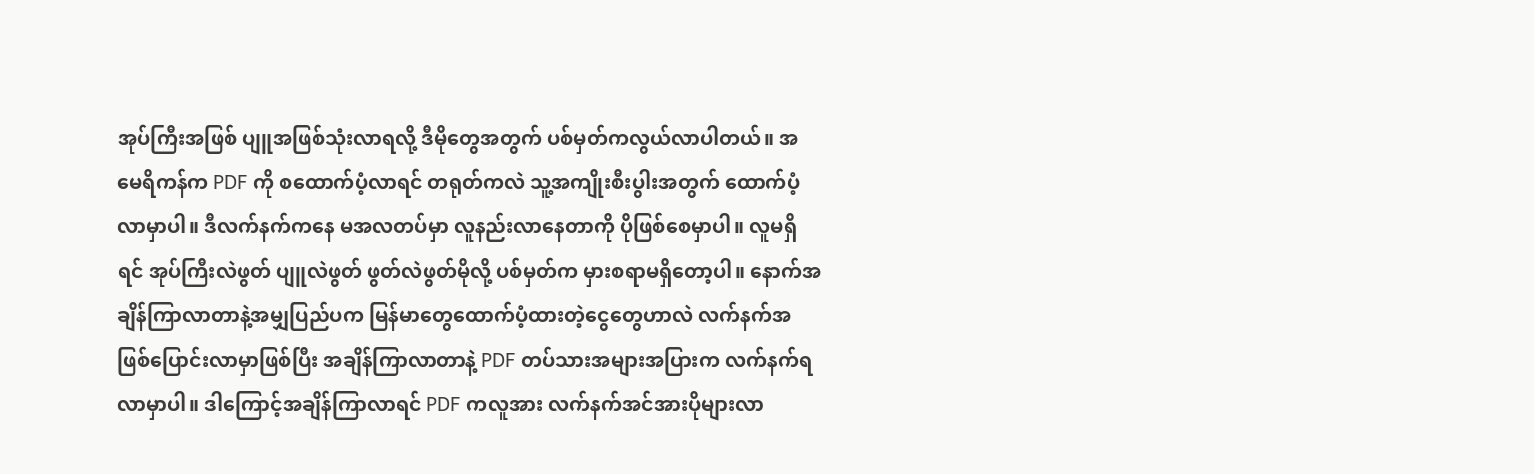အုပ်ကြီးအဖြစ် ပျူအဖြစ်သုံးလာရလို့ ဒီမိုတွေအတွက် ပစ်မှတ်ကလွယ်လာပါတယ်။ အမေရိကန်က PDF ကို စထောက်ပံ့လာရင် တရုတ်ကလဲ သူ့အကျိုးစီးပွါးအတွက် ထောက်ပံ့လာမှာပါ။ ဒီလက်နက်ကနေ မအလတပ်မှာ လူနည်းလာနေတာကို ပိုဖြစ်စေမှာပါ။ လူမရှိရင် အုပ်ကြီးလဲဖွတ် ပျူလဲဖွတ် ဖွတ်လဲဖွတ်မိုလို့ ပစ်မှတ်က မှားစရာမရှိတော့ပါ။ နောက်အချိန်ကြာလာတာနဲ့အမျှပြည်ပက မြန်မာတွေထောက်ပံ့ထားတဲ့ငွေတွေဟာလဲ လက်နက်အဖြစ်ပြောင်းလာမှာဖြစ်ပြီး အချိန်ကြာလာတာနဲ့ PDF တပ်သားအများအပြားက လက်နက်ရလာမှာပါ။ ဒါကြောင့်အချိန်ကြာလာရင် PDF ကလူအား လက်နက်အင်အားပိုများလာ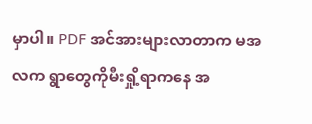မှာပါ။ PDF အင်အားများလာတာက မအလက ရွာတွေကိုမီးရှို့ရာကနေ အ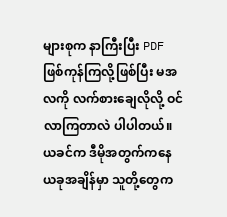များစုက နာကြီးပြီး PDF ဖြစ်ကုန်ကြလို့ဖြစ်ပြီး မအလကို လက်စားချေလိုလို့ ဝင်လာကြတာလဲ ပါပါတယ်။ ယခင်က ဒီမိုအတွက်ကနေ ယခုအချိန်မှာ သူတို့တွေက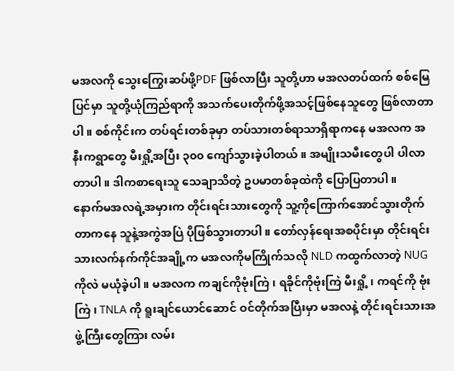မအလကို သွေးကြွေးဆပ်ဖို့PDF ဖြစ်လာပြီး သူတို့ဟာ မအလတပ်ထက် စစ်မြေပြင်မှာ သူတို့ယုံကြည်ရာကို အသက်ပေးတိုက်ဖို့အသင့်ဖြစ်နေသူတွေ ဖြစ်လာတာပါ။ စစ်ကိုင်းက တပ်ရင်းတစ်ခုမှာ တပ်သားတစ်ရာသာရှိရာကနေ မအလက အနီးကရွာတွေ မီးရှို့အပြီး ၃၀၀ ကျော်သွားခဲ့ပါတယ်။ အမျိုးသမီးတွေပါ ပါလာတာပါ။ ဒါကစာရေးသူ သေချာသိတဲ့ ဥပမာတစ်ခုထဲကို ပြောပြတာပါ။
နောက်မအလရဲ့အမှားက တိုင်းရင်းသားတွေကို သူ့ကိုကြောက်အောင်သွားတိုက်တာကနေ သူနဲ့အကွဲအပြဲ ပိုဖြစ်သွားတာပါ။ တော်လှန်ရေးအစပိုင်းမှာ တိုင်းရင်းသားလက်နက်ကိုင်အချို့က မအလကိုမကြိုက်သလို NLD ကထွက်လာတဲ့ NUG ကိုလဲ မယုံခဲ့ပါ။ မအလက ကချင်ကိုဗုံးကြဲ၊ ရခိုင်ကိုဗုံးကြဲ မီးရှို့၊ ကရင်ကို ဗုံးကြဲ၊ TNLA ကို ရူးချင်ယောင်ဆောင် ဝင်တိုက်အပြီးမှာ မအလနဲ့ တိုင်းရင်းသားအဖွဲ့ကြီးတွေကြား လမ်း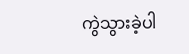ကွဲသွားခဲ့ပါ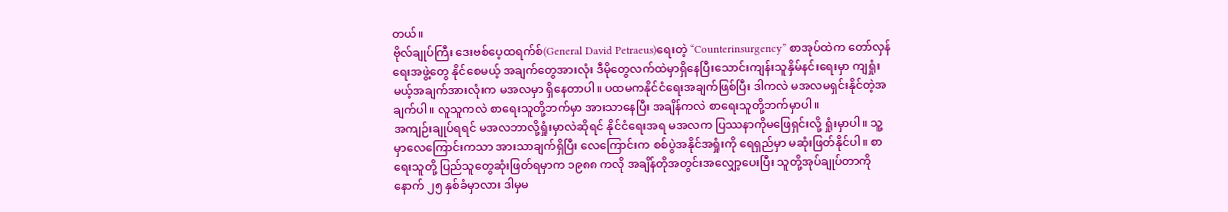တယ်။
ဗိုလ်ချုပ်ကြီး ဒေးဗစ်ပေ့ထရက်စ်(General David Petraeus)ရေးတဲ့ “Counterinsurgency” စာအုပ်ထဲက တော်လှန်ရေးအဖွဲ့တွေ နိုင်စေမယ့် အချက်တွေအားလုံး ဒီမိုတွေလက်ထဲမှာရှိနေပြီးသောင်းကျန်းသူနှိမ်နင်းရေးမှာ ကျရှုံးမယ့်အချက်အားလုံးက မအလမှာ ရှိနေတာပါ။ ပထမကနိုင်ငံရေးအချက်ဖြစ်ပြီး ဒါကလဲ မအလမရှင်းနိုင်တဲ့အချက်ပါ။ လူသူကလဲ စာရေးသူတို့ဘက်မှာ အားသာနေပြီး အချိန်ကလဲ စာရေးသူတို့ဘက်မှာပါ။
အကျဉ်းချုပ်ရရင် မအလဘာလို့ရှုံးမှာလဲဆိုရင် နိုင်ငံရေးအရ မအလက ပြဿနာကိုမဖြေရှင်းလို့ ရှုံးမှာပါ။ သူ့မှာလေကြောင်းကသာ အားသာချက်ရှိပြီး လေကြောင်းက စစ်ပွဲအနိုင်အရှုံးကို ရေရှည်မှာ မဆုံးဖြတ်နိုင်ပါ။ စာရေးသူတို့ ပြည်သူတွေဆုံးဖြတ်ရမှာက ၁၉၈၈ ကလို အချိန်တိုအတွင်းအလျှော့ပေးပြီး သူတို့အုပ်ချုပ်တာကို နောက် ၂၅ နှစ်ခံမှာလား ဒါမှမ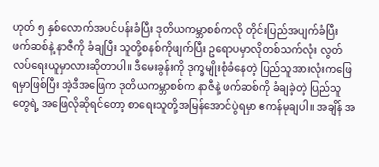ဟုတ် ၅ နှစ်လောက်အပင်ပန်းခံပြီး ဒုတိယကမ္ဘာစစ်ကလို တိုင်းပြည်အပျက်ခံပြီး ဖက်ဆစ်နဲ့ နာဇီကို ခံချပြီး သူတို့စနစ်ကိုဖျက်ပြီး ဥရောပမှာလိုတစ်သက်လုံး လွတ်လပ်ရေးယူမှာလားဆိုတာပါ။ ဒီမေးခွန်းကို ဒုက္ခမျိုးစုံခံနေတဲ့ ပြည်သူအားလုံးကဖြေရမှာဖြစ်ပြီး အဲ့ဒီအဖြေက ဒုတိယကမ္ဘာစစ်က နာဇီနဲ့ ဖက်ဆစ်ကို ခံချခဲ့တဲ့ ပြည်သူတွေရဲ့ အဖြေလိုဆိုရင်တော့ စာရေးသူတို့အမြန်အောင်ပွဲရမှာ ဧကန်မုချပါ။ အချိန် အ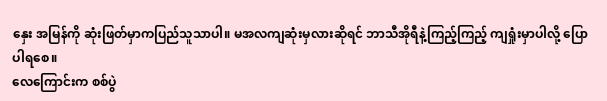နှေး အမြန်ကို ဆုံးဖြတ်မှာကပြည်သူသာပါ။ မအလကျဆုံးမှလားဆိုရင် ဘာသီအိုရီနဲ့ကြည့်ကြည့် ကျရှုံးမှာပါလို့ ပြောပါရစေ။
လေကြောင်းက စစ်ပွဲ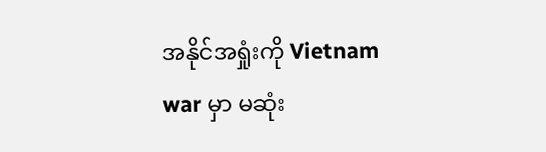အနိုင်အရှုံးကို Vietnam war မှာ မဆုံး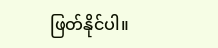ဖြတ်နိုင်ပါ။